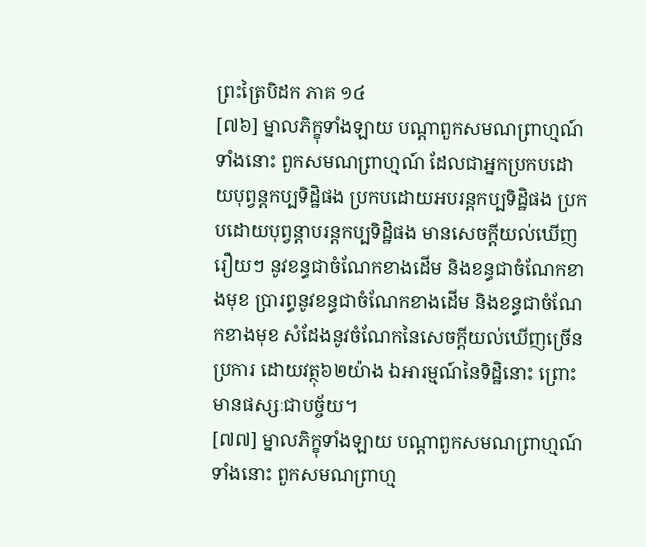ព្រះត្រៃបិដក ភាគ ១៤
[៧៦] ម្នាលភិក្ខុទាំងឡាយ បណ្តាពួកសមណព្រាហ្មណ៍ទាំងនោះ ពួកសមណព្រាហ្មណ៍ ដែលជាអ្នកប្រកបដោយបុព្វន្តកប្បទិដ្ឋិផង ប្រកបដោយអបរន្តកប្បទិដ្ឋិផង ប្រកបដោយបុព្វន្តាបរន្តកប្បទិដ្ឋិផង មានសេចក្តីយល់ឃើញរឿយៗ នូវខន្ធជាចំណែកខាងដើម និងខន្ធជាចំណែកខាងមុខ ប្រារព្ធនូវខន្ធជាចំណែកខាងដើម និងខន្ធជាចំណែកខាងមុខ សំដែងនូវចំណែកនៃសេចក្តីយល់ឃើញច្រើនប្រការ ដោយវត្ថុ៦២យ៉ាង ឯអារម្មណ៍នៃទិដ្ឋិនោះ ព្រោះមានផស្សៈជាបច្ច័យ។
[៧៧] ម្នាលភិក្ខុទាំងឡាយ បណ្តាពួកសមណព្រាហ្មណ៍ទាំងនោះ ពួកសមណព្រាហ្ម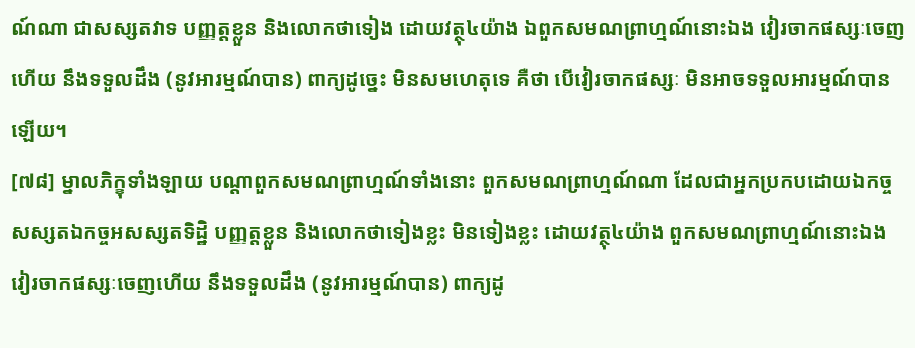ណ៍ណា ជាសស្សតវាទ បញ្ញត្តខ្លួន និងលោកថាទៀង ដោយវត្ថុ៤យ៉ាង ឯពួកសមណព្រាហ្មណ៍នោះឯង វៀរចាកផស្សៈចេញហើយ នឹងទទួលដឹង (នូវអារម្មណ៍បាន) ពាក្យដូច្នេះ មិនសមហេតុទេ គឺថា បើវៀរចាកផស្សៈ មិនអាចទទួលអារម្មណ៍បានឡើយ។
[៧៨] ម្នាលភិក្ខុទាំងឡាយ បណ្តាពួកសមណព្រាហ្មណ៍ទាំងនោះ ពួកសមណព្រាហ្មណ៍ណា ដែលជាអ្នកប្រកបដោយឯកច្ចសស្សតឯកច្ចអសស្សតទិដ្ឋិ បញ្ញត្តខ្លួន និងលោកថាទៀងខ្លះ មិនទៀងខ្លះ ដោយវត្ថុ៤យ៉ាង ពួកសមណព្រាហ្មណ៍នោះឯង វៀរចាកផស្សៈចេញហើយ នឹងទទួលដឹង (នូវអារម្មណ៍បាន) ពាក្យដូ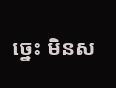ច្នេះ មិនស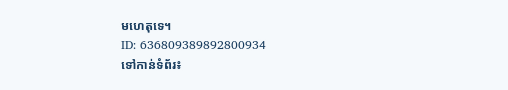មហេតុទេ។
ID: 636809389892800934
ទៅកាន់ទំព័រ៖